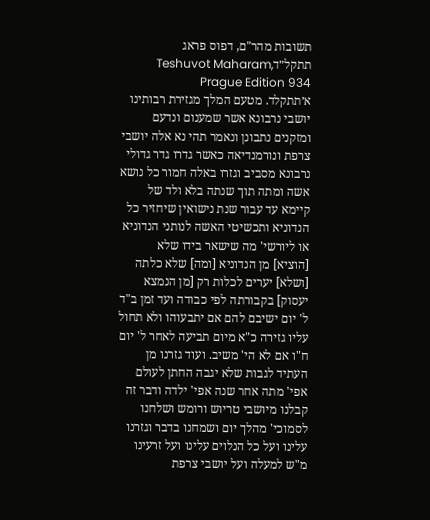תשובות מהר"ם, דפוס פראג תתקל״דTeshuvot Maharam, Prague Edition 934
א׳תתקלד. מטעם המלך מגזירת רבותינו יושבי נרבונא אשר שמענום ונדעם ומזקנים נתבונן ונאמר תהי נא אלה יושבי צרפת ונורמנדיאה כאשר גדרו גדר גדולי נרבונא מסביב וגזרו באלה חמור כל נושא אשה ומתה תוך שנתה בלא ולד של קיימא עד עבור שנת נישואין שיחזיר כל הנדוניא ותכשיטי האשה לנותני הנדוניא או ליורשי' מה שישאר בידו שלא [הוציא] מן הנדוניא [ומה] שלא כלתה [ושלא] יערים לכלות רק [מן הנמצא יעסוק] בקבורתה לפי כבודה ועד זמן ב"ד ל' יום ישיבם להם אם יתבעוהו ולא תחול עליו גזירה כ"א מיום תביעה לאחר ל' יום ח"ו אם לא הי' משיב. ועוד גזרנו מן העתיד לגבות שלא יגבה החתן לעולם אפי' מתה אחר שנה אפי' ילדה ודבר זה קבלנו מיושבי טריוש ורומש ושלחנו לסמוכי' מהלך יום ושמחנו בדבר וגזרנו עלינו ועל כל הנלוים עלינו ועל זרעינו מ"ש למעלה ועל יושבי צרפת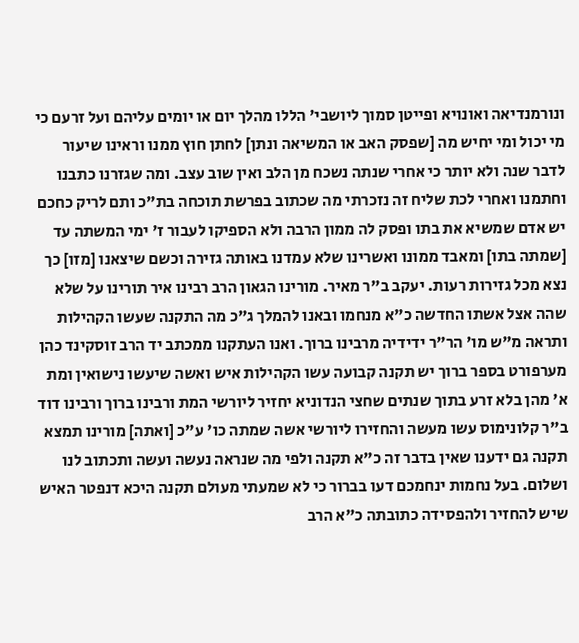ונורמנדיאה ואונויא ופייטן סמוך ליושבי' הללו מהלך יום או יומים עליהם ועל זרעם כי מי יכול ומי יחיש מה [שפסק האב או המשיאה ונתן] לחתן חוץ ממנו וראינו שיעור לדבר שנה ולא יותר כי אחרי שנתה נשכח מן הלב ואין שוב עצב. ומה שגזרנו כתבנו וחתמנו ואחרי לכת שליח זה נזכרתי מה שכתוב בפרשת תוכחה בת"כ ותם לריק כחכם יש אדם שמשיא את בתו ופסק לה ממון הרבה ולא הספיקו לעבור ז' ימי המשתה עד [שמתה בתו] ומאבד ממונו ואשרינו שלא עמדנו באותה גזירה וכשם שיצאנו [מזו] כך נצא מכל גזירות רעות. יעקב ב"ר מאיר. מורינו הגאון הרב רבינו איר תורינו על שלא שהה אצל אשתו החדשה כ"א מנחמו ובאנו להמלך ג"כ מה התקנה שעשו הקהילות ותראה מ"ש מו' הר"ר ידידיה מרבינו ברוך. ואנו העתקנו ממכתב יד הרב זוסקינד כהן מערפורט בספר ברוך יש תקנה קבועה עשו הקהילות איש ואשה שיעשו נישואין ומת א' מהן בלא זרע בתוך שנתים שחצי הנדוניא יחזיר ליורשי המת ורבינו ברוך ורבינו דוד ב"ר קלונימוס עשו מעשה והחזירו ליורשי אשה שמתה כו' ע"כ [ואתה] מורינו תמצא תקנה גם ידענו שאין בדבר זה כ"א תקנה ולפי מה שנראה נעשה ועשה ותכתוב לנו ושלום. בעל נחמות ינחמכם דעו בברור כי לא שמעתי מעולם תקנה היכא דנפטר האיש שיש להחזיר ולהפסידה כתובתה כ"א הרב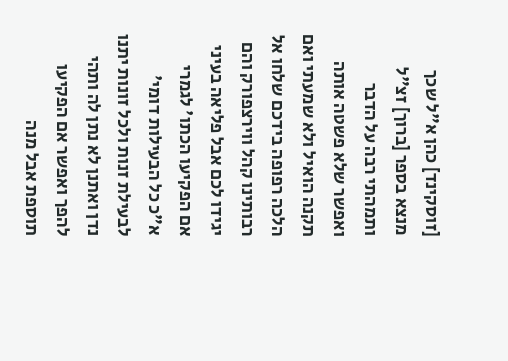[זוסקינד] כהן א"ל שכך מנצא בספר [ברוך] זצ"ל ותמהתי רבה על הדבר ואפשר שלא פשטה אותה תקנה הואיל ולא שמעתי ואם הלכה רפופה בידכם שלחו אל רבותינו קהל ווירצפורק והם יגידו לכם אבל פליאה בעיני אם הפקיעו הכתו' לגמרי א"כ כל הבעילות דומי' לבעילת זנות ולכל זונות יתנו נדן ואתנן לא נתן לה ותהי להפך ואפשר אם הפקיעו תוספת אבל מנה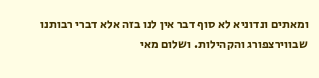ומאתים ונדוניא לא סוף דבר אין לנו בזה אלא דברי רבותנו שבווירצפורג והקהילות. ושלום מאי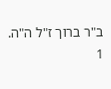ב"ר ברוך ז"ל ה"ה.
1